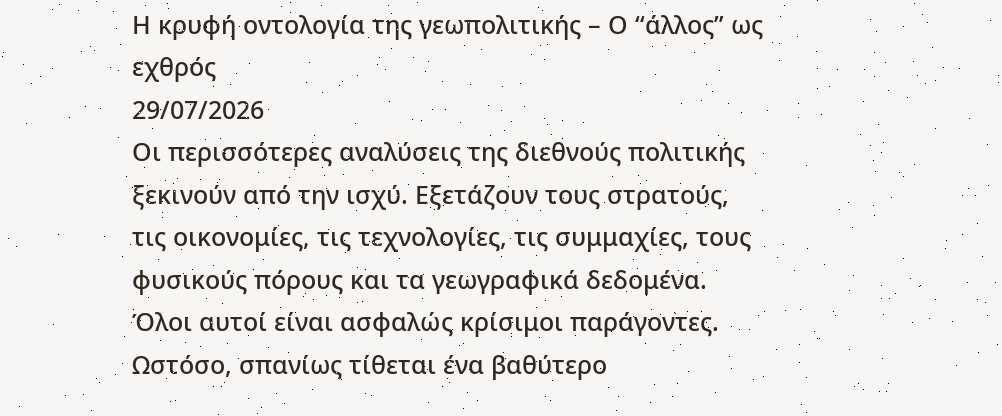Η κρυφή οντολογία της γεωπολιτικής – Ο “άλλος” ως εχθρός
29/07/2026
Οι περισσότερες αναλύσεις της διεθνούς πολιτικής ξεκινούν από την ισχύ. Εξετάζουν τους στρατούς, τις οικονομίες, τις τεχνολογίες, τις συμμαχίες, τους φυσικούς πόρους και τα γεωγραφικά δεδομένα. Όλοι αυτοί είναι ασφαλώς κρίσιμοι παράγοντες.
Ωστόσο, σπανίως τίθεται ένα βαθύτερο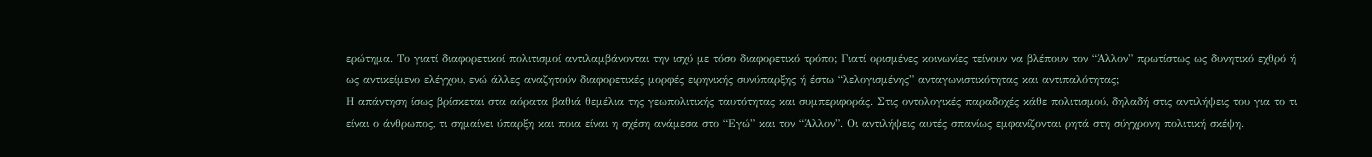ερώτημα. Το γιατί διαφορετικοί πολιτισμοί αντιλαμβάνονται την ισχύ με τόσο διαφορετικό τρόπο; Γιατί ορισμένες κοινωνίες τείνουν να βλέπουν τον “Άλλον” πρωτίστως ως δυνητικό εχθρό ή ως αντικείμενο ελέγχου, ενώ άλλες αναζητούν διαφορετικές μορφές ειρηνικής συνύπαρξης ή έστω “λελογισμένης” ανταγωνιστικότητας και αντιπαλότητας;
Η απάντηση ίσως βρίσκεται στα αόρατα βαθιά θεμέλια της γεωπολιτικής ταυτότητας και συμπεριφοράς. Στις οντολογικές παραδοχές κάθε πολιτισμού, δηλαδή στις αντιλήψεις του για το τι είναι ο άνθρωπος, τι σημαίνει ύπαρξη και ποια είναι η σχέση ανάμεσα στο “Εγώ” και τον “Άλλον”. Οι αντιλήψεις αυτές σπανίως εμφανίζονται ρητά στη σύγχρονη πολιτική σκέψη.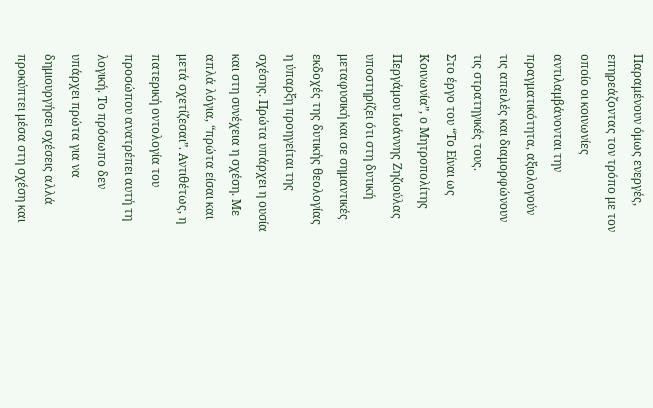Παραμένουν όμως ενεργές, επηρεάζοντας τον τρόπο με τον οποίο οι κοινωνίες αντιλαμβάνονται την πραγματικότητα, αξιολογούν τις απειλές και διαμορφώνουν τις στρατηγικές τους.
Στο έργο του “Το Είναι ως Κοινωνία”, ο Μητροπολίτης Περγάμου Ιωάννης Ζηζιούλας υποστηρίζει ότι στη δυτική μεταφυσική και σε σημαντικές εκδοχές της δυτικής θεολογίας η ύπαρξη προηγείται της σχέσης. Πρώτα υπάρχει η ουσία και στη συνέχεια η σχέση. Με απλά λόγια, “πρώτα είσαι και μετά σχετίζεσαι”. Αντιθέτως, η πατερική οντολογία του προσώπου ανατρέπει αυτή τη λογική. Το πρόσωπο δεν υπάρχει πρώτα για να δημιουργήσει σχέσεις αλλά προκύπτει μέσα στη σχέση και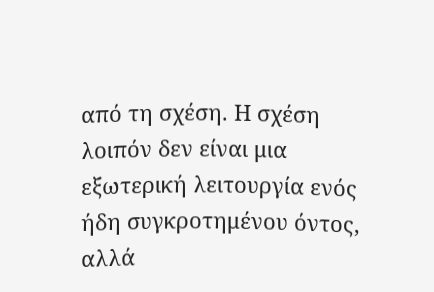από τη σχέση. Η σχέση λοιπόν δεν είναι μια εξωτερική λειτουργία ενός ήδη συγκροτημένου όντος, αλλά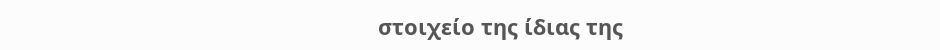στοιχείο της ίδιας της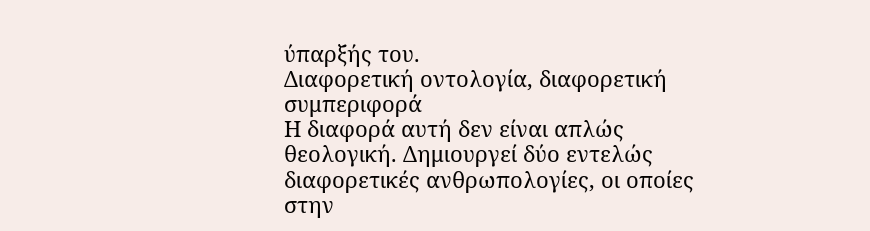ύπαρξής του.
Διαφορετική οντολογία, διαφορετική συμπεριφορά
Η διαφορά αυτή δεν είναι απλώς θεολογική. Δημιουργεί δύο εντελώς διαφορετικές ανθρωπολογίες, οι οποίες στην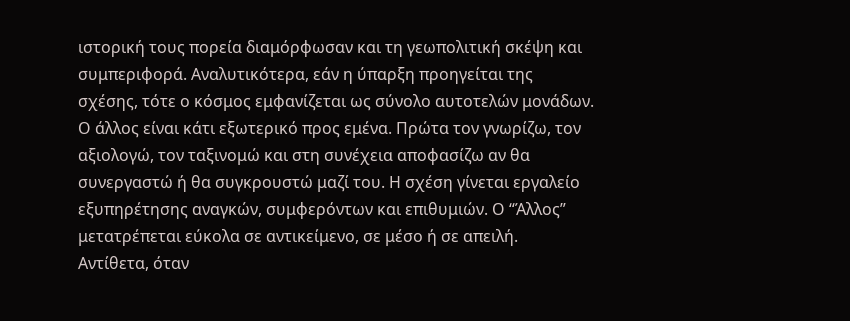ιστορική τους πορεία διαμόρφωσαν και τη γεωπολιτική σκέψη και συμπεριφορά. Αναλυτικότερα, εάν η ύπαρξη προηγείται της σχέσης, τότε ο κόσμος εμφανίζεται ως σύνολο αυτοτελών μονάδων. Ο άλλος είναι κάτι εξωτερικό προς εμένα. Πρώτα τον γνωρίζω, τον αξιολογώ, τον ταξινομώ και στη συνέχεια αποφασίζω αν θα συνεργαστώ ή θα συγκρουστώ μαζί του. Η σχέση γίνεται εργαλείο εξυπηρέτησης αναγκών, συμφερόντων και επιθυμιών. Ο “Άλλος” μετατρέπεται εύκολα σε αντικείμενο, σε μέσο ή σε απειλή.
Αντίθετα, όταν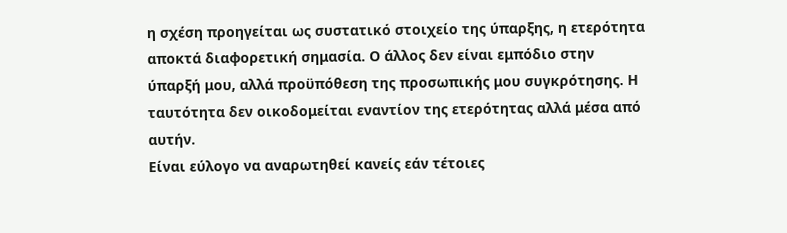η σχέση προηγείται ως συστατικό στοιχείο της ύπαρξης, η ετερότητα αποκτά διαφορετική σημασία. Ο άλλος δεν είναι εμπόδιο στην ύπαρξή μου, αλλά προϋπόθεση της προσωπικής μου συγκρότησης. Η ταυτότητα δεν οικοδομείται εναντίον της ετερότητας αλλά μέσα από αυτήν.
Είναι εύλογο να αναρωτηθεί κανείς εάν τέτοιες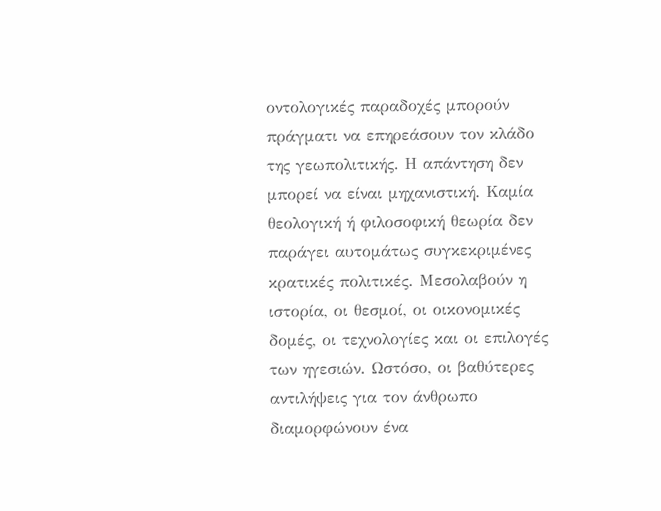οντολογικές παραδοχές μπορούν πράγματι να επηρεάσουν τον κλάδο της γεωπολιτικής. Η απάντηση δεν μπορεί να είναι μηχανιστική. Καμία θεολογική ή φιλοσοφική θεωρία δεν παράγει αυτομάτως συγκεκριμένες κρατικές πολιτικές. Μεσολαβούν η ιστορία, οι θεσμοί, οι οικονομικές δομές, οι τεχνολογίες και οι επιλογές των ηγεσιών. Ωστόσο, οι βαθύτερες αντιλήψεις για τον άνθρωπο διαμορφώνουν ένα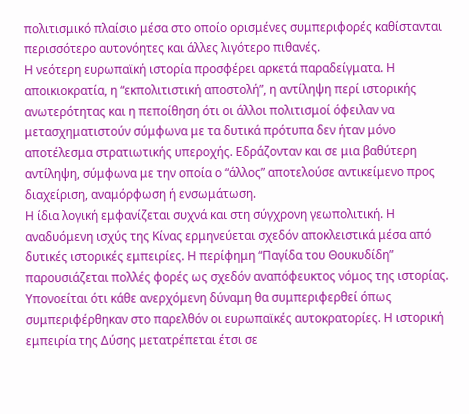πολιτισμικό πλαίσιο μέσα στο οποίο ορισμένες συμπεριφορές καθίστανται περισσότερο αυτονόητες και άλλες λιγότερο πιθανές.
Η νεότερη ευρωπαϊκή ιστορία προσφέρει αρκετά παραδείγματα. Η αποικιοκρατία, η “εκπολιτιστική αποστολή”, η αντίληψη περί ιστορικής ανωτερότητας και η πεποίθηση ότι οι άλλοι πολιτισμοί όφειλαν να μετασχηματιστούν σύμφωνα με τα δυτικά πρότυπα δεν ήταν μόνο αποτέλεσμα στρατιωτικής υπεροχής. Εδράζονταν και σε μια βαθύτερη αντίληψη, σύμφωνα με την οποία ο “άλλος” αποτελούσε αντικείμενο προς διαχείριση, αναμόρφωση ή ενσωμάτωση.
Η ίδια λογική εμφανίζεται συχνά και στη σύγχρονη γεωπολιτική. Η αναδυόμενη ισχύς της Κίνας ερμηνεύεται σχεδόν αποκλειστικά μέσα από δυτικές ιστορικές εμπειρίες. Η περίφημη “Παγίδα του Θουκυδίδη” παρουσιάζεται πολλές φορές ως σχεδόν αναπόφευκτος νόμος της ιστορίας. Υπονοείται ότι κάθε ανερχόμενη δύναμη θα συμπεριφερθεί όπως συμπεριφέρθηκαν στο παρελθόν οι ευρωπαϊκές αυτοκρατορίες. Η ιστορική εμπειρία της Δύσης μετατρέπεται έτσι σε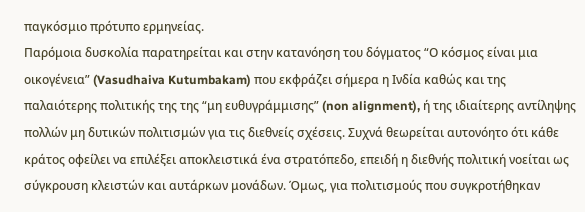παγκόσμιο πρότυπο ερμηνείας.
Παρόμοια δυσκολία παρατηρείται και στην κατανόηση του δόγματος “Ο κόσμος είναι μια οικογένεια” (Vasudhaiva Kutumbakam) που εκφράζει σήμερα η Ινδία καθώς και της παλαιότερης πολιτικής της της “μη ευθυγράμμισης” (non alignment), ή της ιδιαίτερης αντίληψης πολλών μη δυτικών πολιτισμών για τις διεθνείς σχέσεις. Συχνά θεωρείται αυτονόητο ότι κάθε κράτος οφείλει να επιλέξει αποκλειστικά ένα στρατόπεδο, επειδή η διεθνής πολιτική νοείται ως σύγκρουση κλειστών και αυτάρκων μονάδων. Όμως, για πολιτισμούς που συγκροτήθηκαν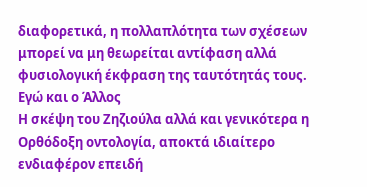διαφορετικά, η πολλαπλότητα των σχέσεων μπορεί να μη θεωρείται αντίφαση αλλά φυσιολογική έκφραση της ταυτότητάς τους.
Εγώ και ο Άλλος
Η σκέψη του Ζηζιούλα αλλά και γενικότερα η Ορθόδοξη οντολογία, αποκτά ιδιαίτερο ενδιαφέρον επειδή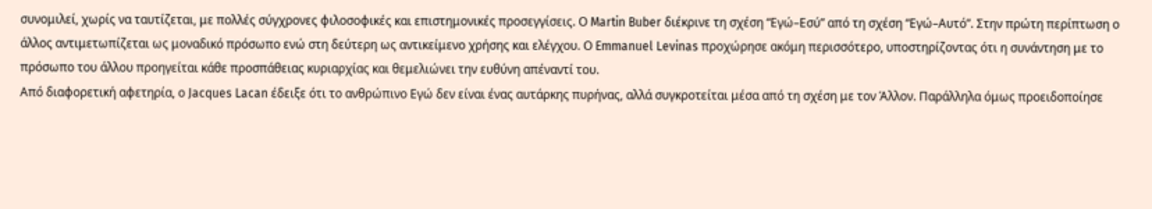συνομιλεί, χωρίς να ταυτίζεται, με πολλές σύγχρονες φιλοσοφικές και επιστημονικές προσεγγίσεις. Ο Martin Buber διέκρινε τη σχέση “Εγώ–Εσύ” από τη σχέση “Εγώ–Αυτό”. Στην πρώτη περίπτωση ο άλλος αντιμετωπίζεται ως μοναδικό πρόσωπο ενώ στη δεύτερη ως αντικείμενο χρήσης και ελέγχου. Ο Emmanuel Levinas προχώρησε ακόμη περισσότερο, υποστηρίζοντας ότι η συνάντηση με το πρόσωπο του άλλου προηγείται κάθε προσπάθειας κυριαρχίας και θεμελιώνει την ευθύνη απέναντί του.
Από διαφορετική αφετηρία, ο Jacques Lacan έδειξε ότι το ανθρώπινο Εγώ δεν είναι ένας αυτάρκης πυρήνας, αλλά συγκροτείται μέσα από τη σχέση με τον Άλλον. Παράλληλα όμως προειδοποίησε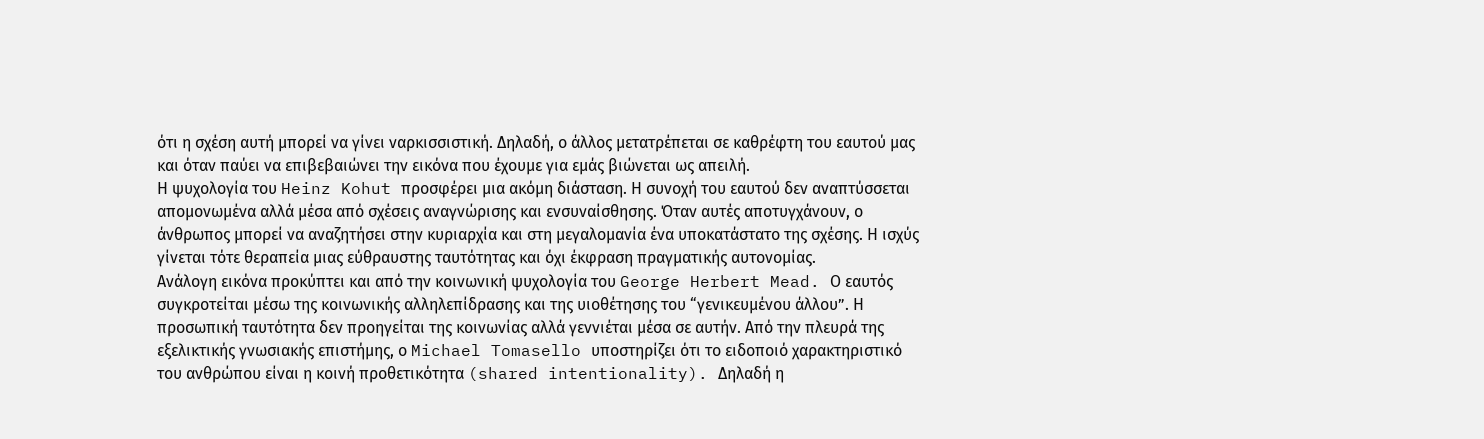ότι η σχέση αυτή μπορεί να γίνει ναρκισσιστική. Δηλαδή, ο άλλος μετατρέπεται σε καθρέφτη του εαυτού μας και όταν παύει να επιβεβαιώνει την εικόνα που έχουμε για εμάς βιώνεται ως απειλή.
Η ψυχολογία του Heinz Kohut προσφέρει μια ακόμη διάσταση. Η συνοχή του εαυτού δεν αναπτύσσεται απομονωμένα αλλά μέσα από σχέσεις αναγνώρισης και ενσυναίσθησης. Όταν αυτές αποτυγχάνουν, ο άνθρωπος μπορεί να αναζητήσει στην κυριαρχία και στη μεγαλομανία ένα υποκατάστατο της σχέσης. Η ισχύς γίνεται τότε θεραπεία μιας εύθραυστης ταυτότητας και όχι έκφραση πραγματικής αυτονομίας.
Ανάλογη εικόνα προκύπτει και από την κοινωνική ψυχολογία του George Herbert Mead. Ο εαυτός συγκροτείται μέσω της κοινωνικής αλληλεπίδρασης και της υιοθέτησης του “γενικευμένου άλλου”. Η προσωπική ταυτότητα δεν προηγείται της κοινωνίας αλλά γεννιέται μέσα σε αυτήν. Από την πλευρά της εξελικτικής γνωσιακής επιστήμης, ο Michael Tomasello υποστηρίζει ότι το ειδοποιό χαρακτηριστικό του ανθρώπου είναι η κοινή προθετικότητα (shared intentionality). Δηλαδή η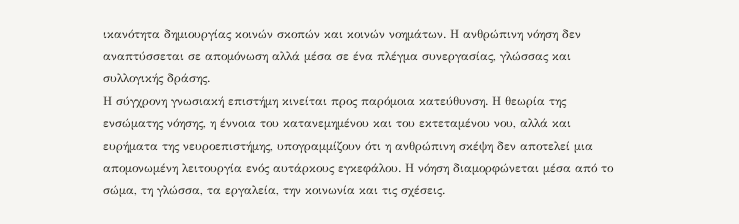ικανότητα δημιουργίας κοινών σκοπών και κοινών νοημάτων. Η ανθρώπινη νόηση δεν αναπτύσσεται σε απομόνωση αλλά μέσα σε ένα πλέγμα συνεργασίας, γλώσσας και συλλογικής δράσης.
Η σύγχρονη γνωσιακή επιστήμη κινείται προς παρόμοια κατεύθυνση. Η θεωρία της ενσώματης νόησης, η έννοια του κατανεμημένου και του εκτεταμένου νου, αλλά και ευρήματα της νευροεπιστήμης, υπογραμμίζουν ότι η ανθρώπινη σκέψη δεν αποτελεί μια απομονωμένη λειτουργία ενός αυτάρκους εγκεφάλου. Η νόηση διαμορφώνεται μέσα από το σώμα, τη γλώσσα, τα εργαλεία, την κοινωνία και τις σχέσεις.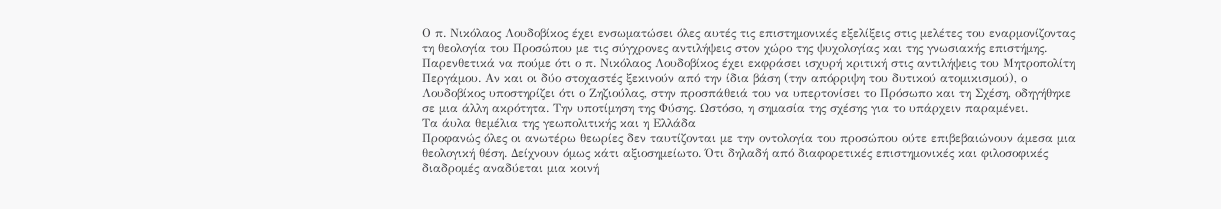Ο π. Νικόλαος Λουδοβίκος έχει ενσωματώσει όλες αυτές τις επιστημονικές εξελίξεις στις μελέτες του εναρμονίζοντας τη θεολογία του Προσώπου με τις σύγχρονες αντιλήψεις στον χώρο της ψυχολογίας και της γνωσιακής επιστήμης. Παρενθετικά να πούμε ότι ο π. Νικόλαος Λουδοβίκος έχει εκφράσει ισχυρή κριτική στις αντιλήψεις του Μητροπολίτη Περγάμου. Αν και οι δύο στοχαστές ξεκινούν από την ίδια βάση (την απόρριψη του δυτικού ατομικισμού), ο Λουδοβίκος υποστηρίζει ότι ο Ζηζιούλας, στην προσπάθειά του να υπερτονίσει το Πρόσωπο και τη Σχέση, οδηγήθηκε σε μια άλλη ακρότητα. Την υποτίμηση της Φύσης. Ωστόσο, η σημασία της σχέσης για το υπάρχειν παραμένει.
Τα άυλα θεμέλια της γεωπολιτικής και η Ελλάδα
Προφανώς όλες οι ανωτέρω θεωρίες δεν ταυτίζονται με την οντολογία του προσώπου ούτε επιβεβαιώνουν άμεσα μια θεολογική θέση. Δείχνουν όμως κάτι αξιοσημείωτο. Ότι δηλαδή από διαφορετικές επιστημονικές και φιλοσοφικές διαδρομές αναδύεται μια κοινή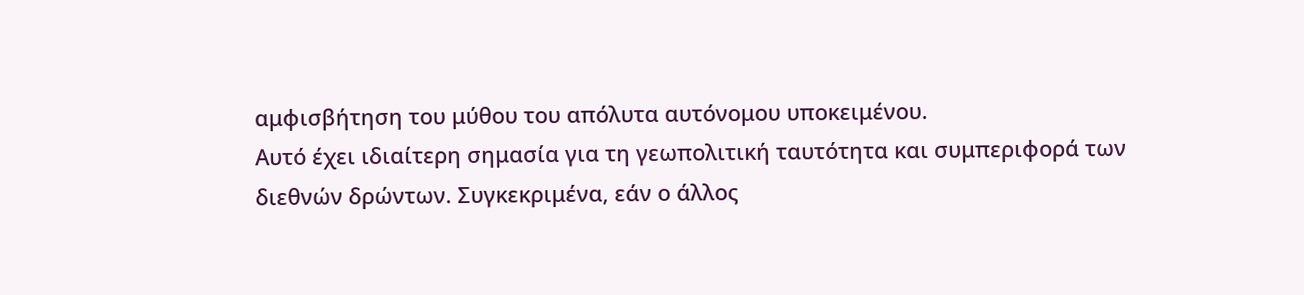αμφισβήτηση του μύθου του απόλυτα αυτόνομου υποκειμένου.
Αυτό έχει ιδιαίτερη σημασία για τη γεωπολιτική ταυτότητα και συμπεριφορά των διεθνών δρώντων. Συγκεκριμένα, εάν ο άλλος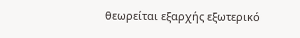θεωρείται εξαρχής εξωτερικό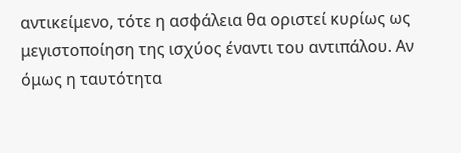αντικείμενο, τότε η ασφάλεια θα οριστεί κυρίως ως μεγιστοποίηση της ισχύος έναντι του αντιπάλου. Αν όμως η ταυτότητα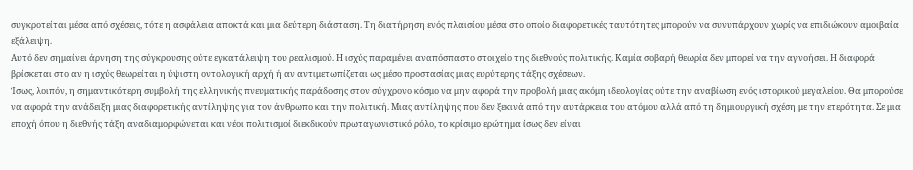συγκροτείται μέσα από σχέσεις, τότε η ασφάλεια αποκτά και μια δεύτερη διάσταση. Τη διατήρηση ενός πλαισίου μέσα στο οποίο διαφορετικές ταυτότητες μπορούν να συνυπάρχουν χωρίς να επιδιώκουν αμοιβαία εξάλειψη.
Αυτό δεν σημαίνει άρνηση της σύγκρουσης ούτε εγκατάλειψη του ρεαλισμού. Η ισχύς παραμένει αναπόσπαστο στοιχείο της διεθνούς πολιτικής. Καμία σοβαρή θεωρία δεν μπορεί να την αγνοήσει. Η διαφορά βρίσκεται στο αν η ισχύς θεωρείται η ύψιστη οντολογική αρχή ή αν αντιμετωπίζεται ως μέσο προστασίας μιας ευρύτερης τάξης σχέσεων.
Ίσως, λοιπόν, η σημαντικότερη συμβολή της ελληνικής πνευματικής παράδοσης στον σύγχρονο κόσμο να μην αφορά την προβολή μιας ακόμη ιδεολογίας ούτε την αναβίωση ενός ιστορικού μεγαλείου. Θα μπορούσε να αφορά την ανάδειξη μιας διαφορετικής αντίληψης για τον άνθρωπο και την πολιτική. Μιας αντίληψης που δεν ξεκινά από την αυτάρκεια του ατόμου αλλά από τη δημιουργική σχέση με την ετερότητα. Σε μια εποχή όπου η διεθνής τάξη αναδιαμορφώνεται και νέοι πολιτισμοί διεκδικούν πρωταγωνιστικό ρόλο, το κρίσιμο ερώτημα ίσως δεν είναι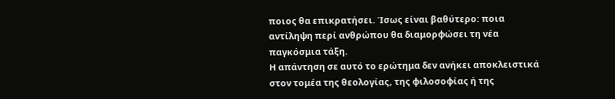ποιος θα επικρατήσει. Ίσως είναι βαθύτερο: ποια αντίληψη περί ανθρώπου θα διαμορφώσει τη νέα παγκόσμια τάξη.
Η απάντηση σε αυτό το ερώτημα δεν ανήκει αποκλειστικά στον τομέα της θεολογίας, της φιλοσοφίας ή της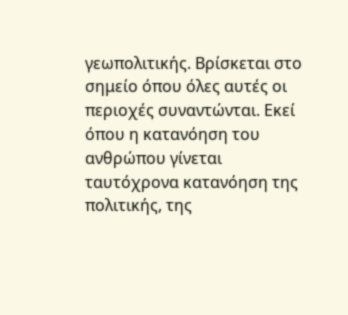γεωπολιτικής. Βρίσκεται στο σημείο όπου όλες αυτές οι περιοχές συναντώνται. Εκεί όπου η κατανόηση του ανθρώπου γίνεται ταυτόχρονα κατανόηση της πολιτικής, της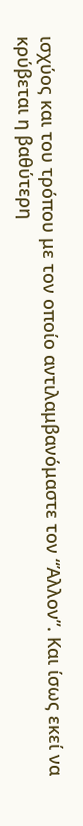ισχύος και του τρόπου με τον οποίο αντιλαμβανόμαστε τον “Άλλον”. Και ίσως εκεί να κρύβεται η βαθύτερη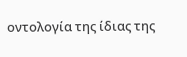οντολογία της ίδιας της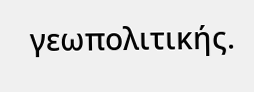γεωπολιτικής.